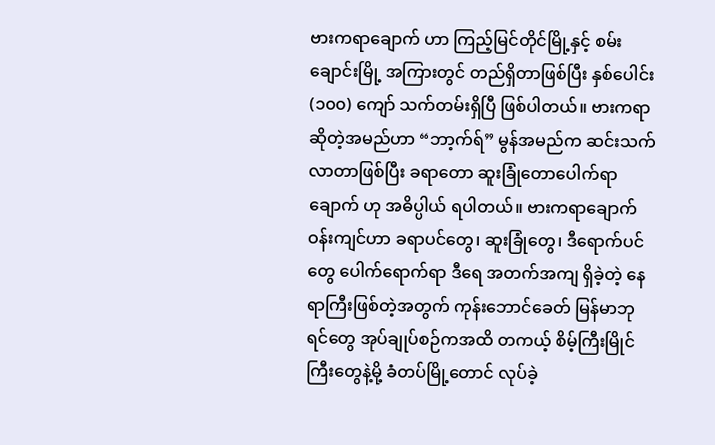ဗားကရာချောက် ဟာ ကြည့်မြင်တိုင်မြို့နှင့် စမ်းချောင်းမြို့ အကြားတွင် တည်ရှိတာဖြစ်ပြီး နှစ်ပေါင်း (၁၀၀) ကျော် သက်တမ်းရှိပြီ ဖြစ်ပါတယ်။ ဗားကရာ ဆိုတဲ့အမည်ဟာ “ဘာ့က်ရ်” မွန်အမည်က ဆင်းသက်လာတာဖြစ်ပြီး ခရာတော ဆူးခြုံတောပေါက်ရာ ချောက် ဟု အဓိပ္ပါယ် ရပါတယ်။ ဗားကရာချောက်ဝန်းကျင်ဟာ ခရာပင်တွေ၊ ဆူးခြုံတွေ၊ ဒီရောက်ပင်တွေ ပေါက်ရောက်ရာ ဒီရေ အတက်အကျ ရှိခဲ့တဲ့ နေရာကြီးဖြစ်တဲ့အတွက် ကုန်းဘောင်ခေတ် မြန်မာဘုရင်တွေ အုပ်ချုပ်စဉ်ကအထိ တကယ့် စိမ့်ကြီးမြိုင်ကြီးတွေနဲ့မို့ ခံတပ်မြို့တောင် လုပ်ခဲ့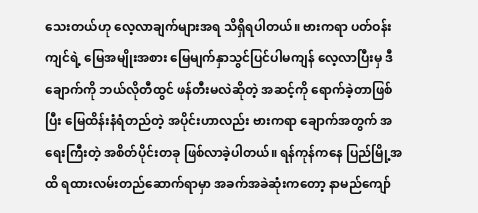သေးတယ်ဟု လေ့လာချက်များအရ သိရှိရပါတယ်။ ဗားကရာ ပတ်ဝန်းကျင်ရဲ့ မြေအမျိုးအစား မြေမျက်နှာသွင်ပြင်ပါမကျန် လေ့လာပြီးမှ ဒီချောက်ကို ဘယ်လိုတီထွင် ဖန်တီးမလဲဆိုတဲ့ အဆင့်ကို ရောက်ခဲ့တာဖြစ်ပြီး မြေထိန်းနံရံတည်တဲ့ အပိုင်းဟာလည်း ဗားကရာ ချောက်အတွက် အရေးကြီးတဲ့ အစိတ်ပိုင်းတခု ဖြစ်လာခဲ့ပါတယ်။ ရန်ကုန်ကနေ ပြည်မြို့အထိ ရထားလမ်းတည်ဆောက်ရာမှာ အခက်အခဲဆုံးကတော့ နာမည်ကျော်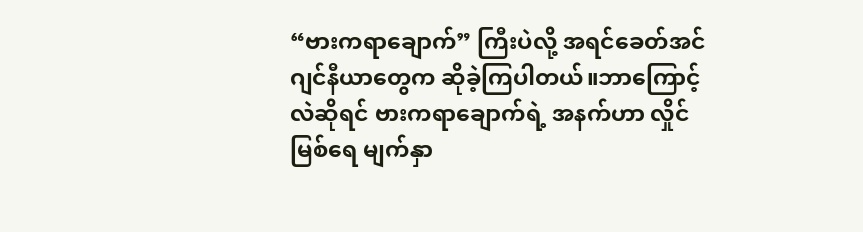“ဗားကရာချောက်” ကြီးပဲလို့ အရင်ခေတ်အင်ဂျင်နီယာတွေက ဆိုခဲ့ကြပါတယ်။ဘာကြောင့်လဲဆိုရင် ဗားကရာချောက်ရဲ့ အနက်ဟာ လှိုင်မြစ်ရေ မျက်နှာ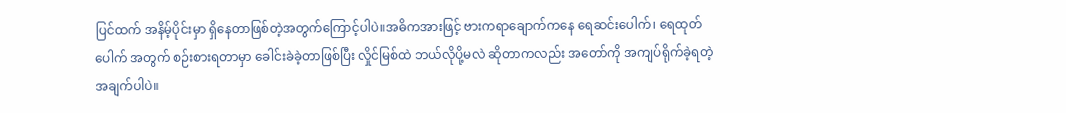ပြင်ထက် အနိမ့်ပိုင်းမှာ ရှိနေတာဖြစ်တဲ့အတွက်ကြောင့်ပါပဲ။အဓိကအားဖြင့် ဗားကရာချောက်ကနေ ရေဆင်းပေါက်၊ ရေထုတ်ပေါက် အတွက် စဉ်းစားရတာမှာ ခေါင်းခဲခဲ့တာဖြစ်ပြီး လှိုင်မြစ်ထဲ ဘယ်လိုပို့မလဲ ဆိုတာကလည်း အတော်ကို အကျပ်ရိုက်ခဲ့ရတဲ့ အချက်ပါပဲ။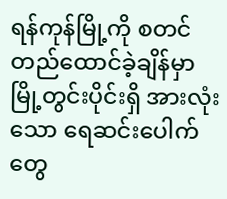ရန်ကုန်မြို့ကို စတင်တည်ထောင်ခဲ့ချိန်မှာ မြို့တွင်းပိုင်းရှိ အားလုံးသော ရေဆင်းပေါက်တွေ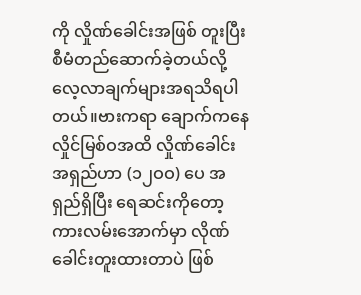ကို လှိုဏ်ခေါင်းအဖြစ် တူးပြီး စီမံတည်ဆောက်ခဲ့တယ်လို့ လေ့လာချက်များအရသိရပါတယ်။ဗားကရာ ချောက်ကနေ လှိုင်မြစ်ဝအထိ လှိုဏ်ခေါင်းအရှည်ဟာ (၁၂ဝဝ) ပေ အရှည်ရှိပြီး ရေဆင်းကိုတော့ ကားလမ်းအောက်မှာ လိုဏ်ခေါင်းတူးထားတာပဲ ဖြစ်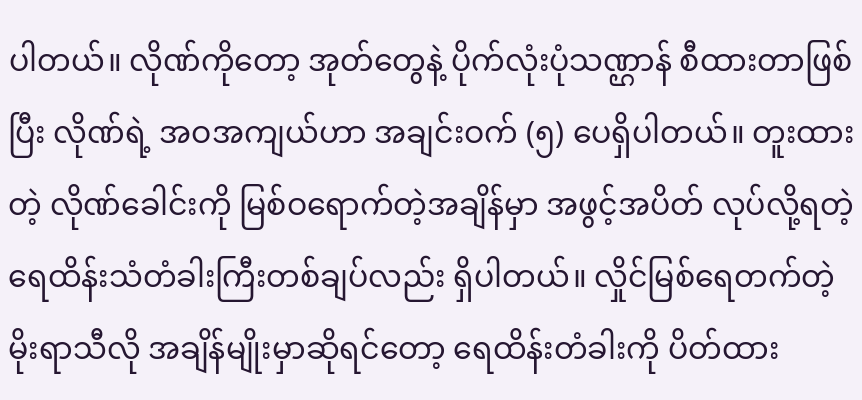ပါတယ်။ လိုဏ်ကိုတော့ အုတ်တွေနဲ့ ပိုက်လုံးပုံသဏ္ဌာန် စီထားတာဖြစ်ပြီး လိုဏ်ရဲ့ အဝအကျယ်ဟာ အချင်းဝက် (၅) ပေရှိပါတယ်။ တူးထားတဲ့ လိုဏ်ခေါင်းကို မြစ်ဝရောက်တဲ့အချိန်မှာ အဖွင့်အပိတ် လုပ်လို့ရတဲ့ ရေထိန်းသံတံခါးကြီးတစ်ချပ်လည်း ရှိပါတယ်။ လှိုင်မြစ်ရေတက်တဲ့ မိုးရာသီလို အချိန်မျိုးမှာဆိုရင်တော့ ရေထိန်းတံခါးကို ပိတ်ထား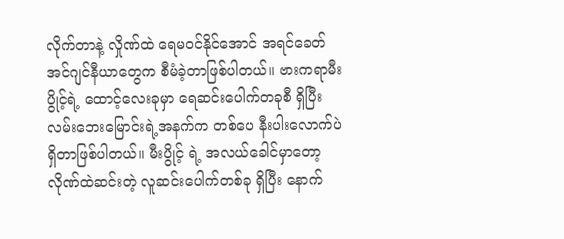လိုက်တာနဲ့ လှိုဏ်ထဲ ရေမဝင်နိုင်အောင် အရင်ခေတ် အင်ဂျင်နီယာတွေက စီမံခဲ့တာဖြစ်ပါတယ်။ ဗားကရာမီးပွိုင့်ရဲ့ ထောင့်လေးခုမှာ ရေဆင်းပေါက်တခုစီ ရှိပြီး လမ်းဘေးမြောင်းရဲ့အနက်က တစ်ပေ နီးပါးလောက်ပဲရှိတာဖြစ်ပါတယ်။ မီးပွိုင့် ရဲ့ အလယ်ခေါင်မှာတော့ လိုဏ်ထဲဆင်းတဲ့ လူဆင်းပေါက်တစ်ခု ရှိပြီး နောက်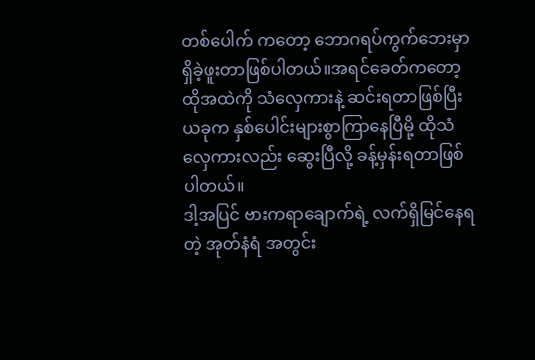တစ်ပေါက် ကတော့ ဘောဂရပ်ကွက်ဘေးမှာ ရှိခဲ့ဖူးတာဖြစ်ပါတယ်။အရင်ခေတ်ကတော့ ထိုအထဲကို သံလှေကားနဲ့ ဆင်းရတာဖြစ်ပြီး ယခုက နှစ်ပေါင်းများစွာကြာနေပြီမို့ ထိုသံလှေကားလည်း ဆွေးပြီလို့ ခန့်မှန်းရတာဖြစ်ပါတယ်။
ဒါ့အပြင် ဗားကရာချောက်ရဲ့ လက်ရှိမြင်နေရတဲ့ အုတ်နံရံ အတွင်း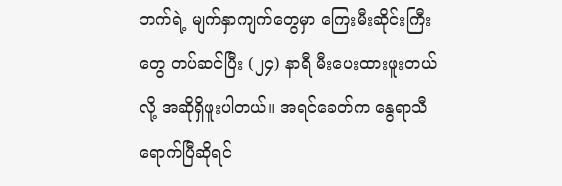ဘက်ရဲ့ မျက်နှာကျက်တွေမှာ ကြေးမီးဆိုင်းကြီးတွေ တပ်ဆင်ပြီး (၂၄) နာရီ မီးပေးထားဖူးတယ်လို့ အဆိုရှိဖူးပါတယ်။ အရင်ခေတ်က နွေရာသီ ရောက်ပြီဆိုရင်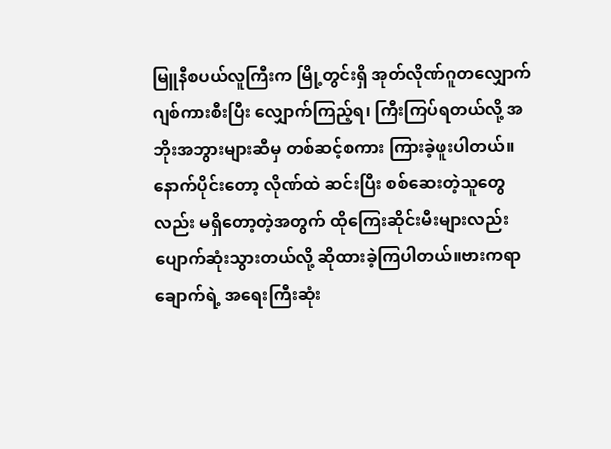မြူနီစပယ်လူကြီးက မြို့တွင်းရှိ အုတ်လိုဏ်ဂူတလျှောက် ဂျစ်ကားစီးပြီး လျှောက်ကြည့်ရ၊ ကြီးကြပ်ရတယ်လို့ အဘိုးအဘွားများဆီမှ တစ်ဆင့်စကား ကြားခဲ့ဖူးပါတယ်။နောက်ပိုင်းတော့ လိုဏ်ထဲ ဆင်းပြီး စစ်ဆေးတဲ့သူတွေလည်း မရှိတော့တဲ့အတွက် ထိုကြေးဆိုင်းမီးများလည်းပျောက်ဆုံးသွားတယ်လို့ ဆိုထားခဲ့ကြပါတယ်။ဗားကရာ ချောက်ရဲ့ အရေးကြီးဆုံး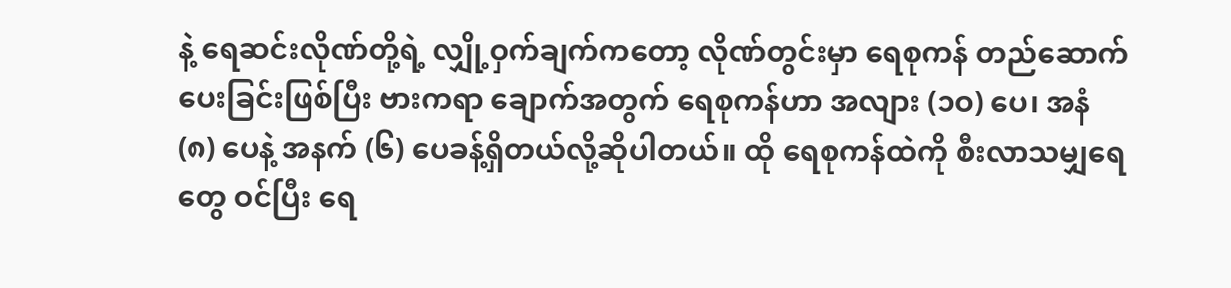နဲ့ ရေဆင်းလိုဏ်တို့ရဲ့ လျှို့ဝှက်ချက်ကတော့ လိုဏ်တွင်းမှာ ရေစုကန် တည်ဆောက်ပေးခြင်းဖြစ်ပြီး ဗားကရာ ချောက်အတွက် ရေစုကန်ဟာ အလျား (၁ဝ) ပေ၊ အနံ (၈) ပေနဲ့ အနက် (၆) ပေခန့်ရှိတယ်လို့ဆိုပါတယ်။ ထို ရေစုကန်ထဲကို စီးလာသမျှရေတွေ ဝင်ပြီး ရေ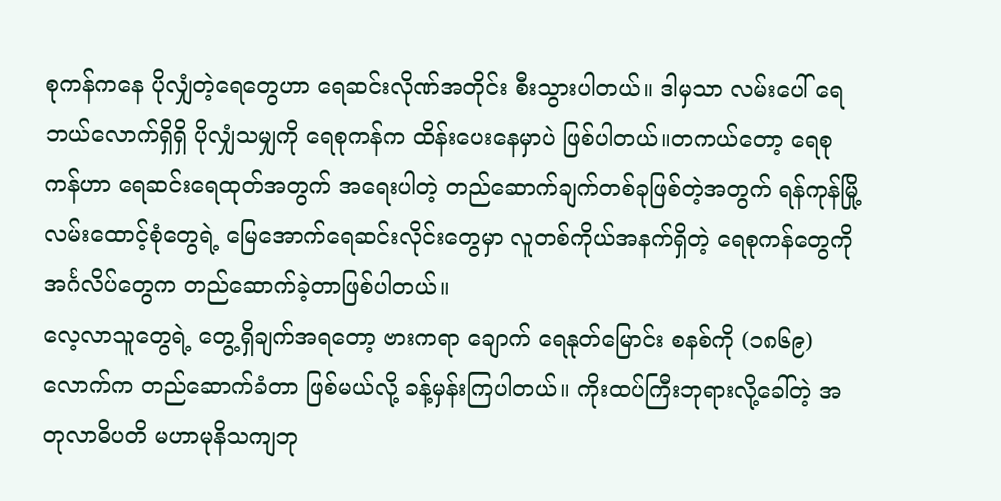စုကန်ကနေ ပိုလျှံတဲ့ရေတွေဟာ ရေဆင်းလိုဏ်အတိုင်း စီးသွားပါတယ်။ ဒါမှသာ လမ်းပေါ် ရေဘယ်လောက်ရှိရှိ ပိုလျှံသမျှကို ရေစုကန်က ထိန်းပေးနေမှာပဲ ဖြစ်ပါတယ်။တကယ်တော့ ရေစုကန်ဟာ ရေဆင်းရေထုတ်အတွက် အရေးပါတဲ့ တည်ဆောက်ချက်တစ်ခုဖြစ်တဲ့အတွက် ရန်ကုန်မြို့ လမ်းထောင့်စုံတွေရဲ့ မြေအောက်ရေဆင်းလိုင်းတွေမှာ လူတစ်ကိုယ်အနက်ရှိတဲ့ ရေစုကန်တွေကို အင်္ဂလိပ်တွေက တည်ဆောက်ခဲ့တာဖြစ်ပါတယ်။
လေ့လာသူတွေရဲ့ တွေ့ရှိချက်အရတော့ ဗားကရာ ချောက် ရေနုတ်မြောင်း စနစ်ကို (၁၈၆၉) လောက်က တည်ဆောက်ခံတာ ဖြစ်မယ်လို့ ခန့်မှန်းကြပါတယ်။ ကိုးထပ်ကြီးဘုရားလို့ခေါ်တဲ့ အတုလာဓိပတိ မဟာမုနိသကျဘု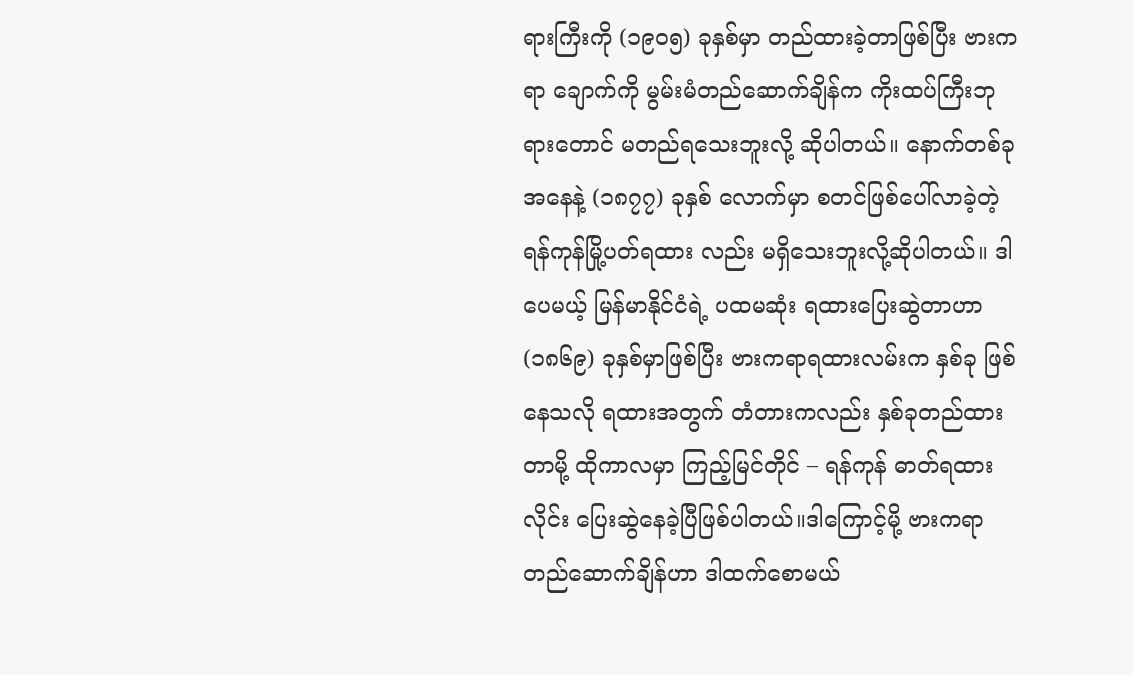ရားကြီးကို (၁၉ဝ၅) ခုနှစ်မှာ တည်ထားခဲ့တာဖြစ်ပြီး ဗားကရာ ချောက်ကို မွမ်းမံတည်ဆောက်ချိန်က ကိုးထပ်ကြီးဘုရားတောင် မတည်ရသေးဘူးလို့ ဆိုပါတယ်။ နောက်တစ်ခုအနေနဲ့ (၁၈၇၇) ခုနှစ် လောက်မှာ စတင်ဖြစ်ပေါ်လာခဲ့တဲ့ ရန်ကုန်မြို့ပတ်ရထား လည်း မရှိသေးဘူးလို့ဆိုပါတယ်။ ဒါပေမယ့် မြန်မာနိုင်ငံရဲ့ ပထမဆုံး ရထားပြေးဆွဲတာဟာ (၁၈၆၉) ခုနှစ်မှာဖြစ်ပြီး ဗားကရာရထားလမ်းက နှစ်ခု ဖြစ်နေသလို ရထားအတွက် တံတားကလည်း နှစ်ခုတည်ထားတာမို့ ထိုကာလမှာ ကြည့်မြင်တိုင် – ရန်ကုန် ဓာတ်ရထားလိုင်း ပြေးဆွဲနေခဲ့ပြီဖြစ်ပါတယ်။ဒါကြောင့်မို့ ဗားကရာ တည်ဆောက်ချိန်ဟာ ဒါထက်စောမယ်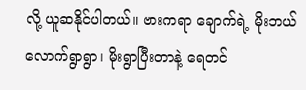လို့ ယူဆနိုင်ပါတယ်။ ဗားကရာ ချောက်ရဲ့ မိုးဘယ်လောက်ရွာရွာ၊ မိုးရွာပြီးတာနဲ့ ရေတင်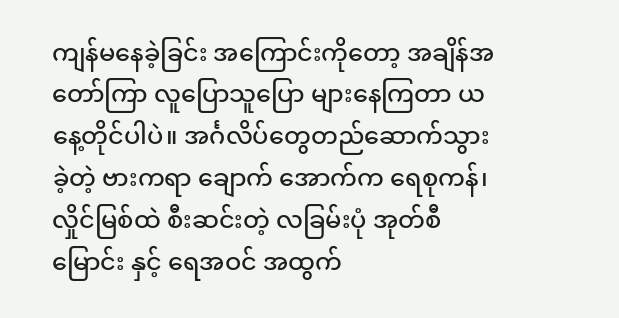ကျန်မနေခဲ့ခြင်း အကြောင်းကိုတော့ အချိန်အတော်ကြာ လူပြောသူပြော များနေကြတာ ယနေ့တိုင်ပါပဲ။ အင်္ဂလိပ်တွေတည်ဆောက်သွားခဲ့တဲ့ ဗားကရာ ချောက် အောက်က ရေစုကန်၊ လှိုင်မြစ်ထဲ စီးဆင်းတဲ့ လခြမ်းပုံ အုတ်စီမြောင်း နှင့် ရေအဝင် အထွက်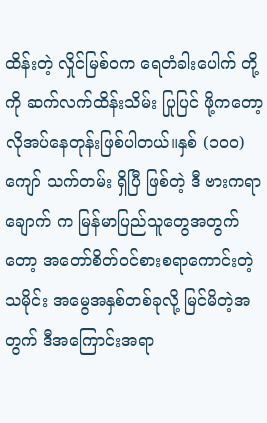ထိန်းတဲ့ လှိုင်မြစ်ဝက ရေတံခါးပေါက် တို့ကို ဆက်လက်ထိန်းသိမ်း ပြုပြင် ဖို့ကတော့ လိုအပ်နေတုန်းဖြစ်ပါတယ်။နှစ် (၁၀၀) ကျော် သက်တမ်း ရှိပြီ ဖြစ်တဲ့ ဒီ ဗားကရာချောက် က မြန်မာပြည်သူတွေအတွက်တော့ အတော်စိတ်ဝင်စားစရာကောင်းတဲ့ သမိုင်း အမွေအနှစ်တစ်ခုလို့ မြင်မိတဲ့အတွက် ဒီအကြောင်းအရာ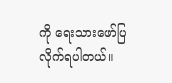ကို ရေးသားဖော်ပြလိုက်ရပါတယ်။